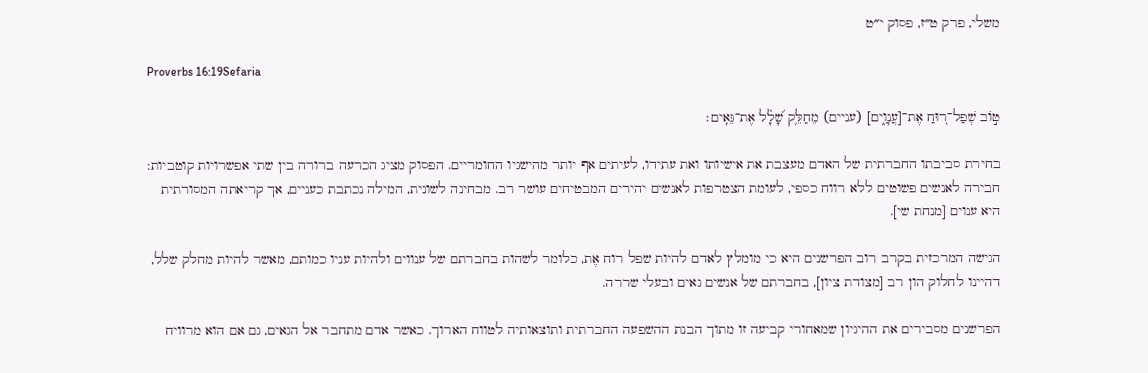משלי, פרק ט״ז, פסוק י״ט

Proverbs 16:19Sefaria

ט֣וֹב שְׁפַל־ר֭וּחַ אֶת־[עֲנָוִ֑ים] (עניים) מֵחַלֵּ֥ק שָׁ֝לָ֗ל אֶת־גֵּאִֽים׃

בחירת סביבתו החברתית של האדם מעצבת את אישיותו ואת עתידו, לעיתים אף יותר מהישגיו החומריים. הפסוק מציג הכרעה ברורה בין שתי אפשרויות קוטביות: חבירה לאנשים פשוטים ללא רווח כספי, לעומת הצטרפות לאנשים יהירים המבטיחים עושר רב. מבחינה לשונית, המילה נכתבת כעניים, אך קריאתה המסורתית היא ענוים [מנחת שי].

הגישה המרכזית בקרב רוב הפרשנים היא כי מומלץ לאדם להיות שפל רוח אֶת, כלומר לשהות בחברתם של ענווים ולהיות עניו כמותם, מאשר להיות מחלק שלל, דהיינו לחלוק הון רב [מצודת ציון], בחברתם של אנשים גאים ובעלי שררה.

הפרשנים מסבירים את ההיגיון שמאחורי קביעה זו מתוך הבנת ההשפעה החברתית ותוצאותיה לטווח הארוך. כאשר אדם מתחבר אל הגאים, גם אם הוא מרוויח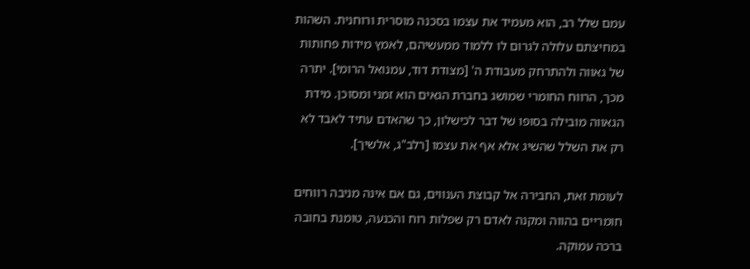עמם שלל רב, הוא מעמיד את עצמו בסכנה מוסרית ורוחנית. השהות במחיצתם עלולה לגרום לו ללמוד ממעשיהם, לאמץ מידות פחותות של גאווה ולהתרחק מעבודת ה' [מצודת דוד, עמנואל הרומי]. יתרה מכך, הרווח החומרי שמושג בחברת הגאים הוא זמני ומסוכן. מידת הגאווה מובילה בסופו של דבר לכישלון, כך שהאדם עתיד לאבד לא רק את השלל שהשיג אלא אף את עצמו [רלב"ג, אלשיך].

לעומת זאת, החבירה אל קבוצת הענווים, גם אם אינה מניבה רווחים חומריים בהווה ומקנה לאדם רק שפלות רוח והכנעה, טומנת בחובה ברכה עמוקה.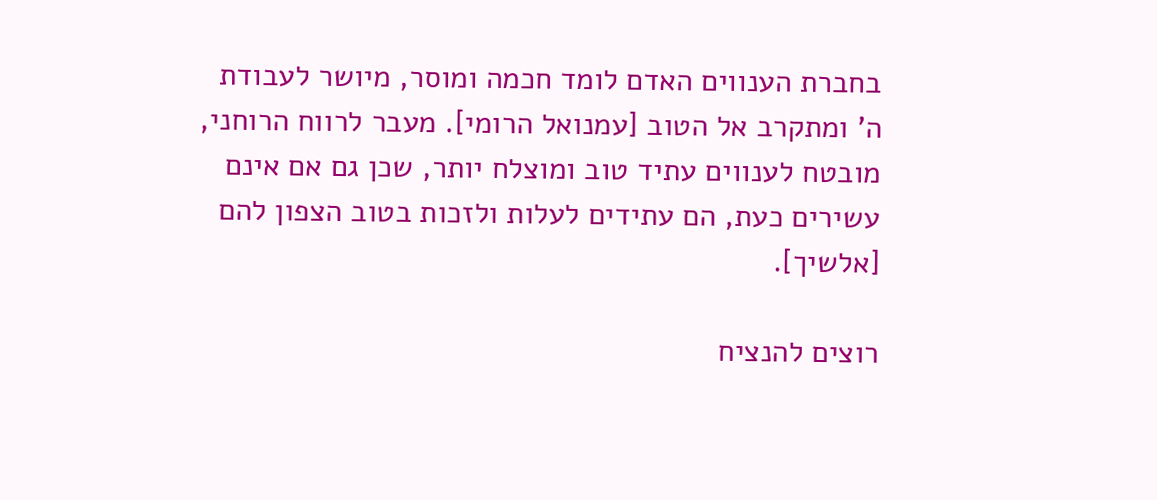בחברת הענווים האדם לומד חכמה ומוסר, מיושר לעבודת ה' ומתקרב אל הטוב [עמנואל הרומי]. מעבר לרווח הרוחני, מובטח לענווים עתיד טוב ומוצלח יותר, שכן גם אם אינם עשירים כעת, הם עתידים לעלות ולזכות בטוב הצפון להם [אלשיך].

רוצים להנציח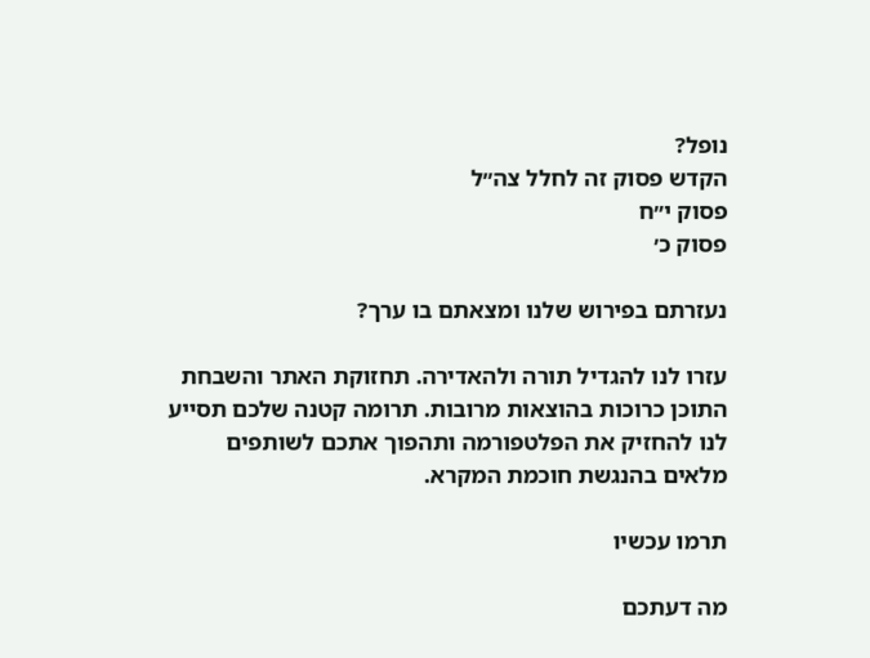נופל?
הקדש פסוק זה לחלל צה״ל
פסוק י״ח
פסוק כ׳

נעזרתם בפירוש שלנו ומצאתם בו ערך?

עזרו לנו להגדיל תורה ולהאדירה. תחזוקת האתר והשבחת התוכן כרוכות בהוצאות מרובות. תרומה קטנה שלכם תסייע לנו להחזיק את הפלטפורמה ותהפוך אתכם לשותפים מלאים בהנגשת חוכמת המקרא.

תרמו עכשיו

מה דעתכם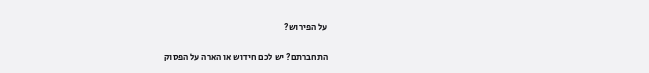על הפירוש?

התחברתם? יש לכם חידוש או הארה על הפסוק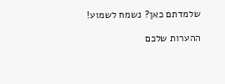שלמדתם כאן? נשמח לשמוע!

ההערות שלכם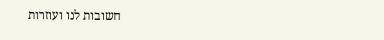חשובות לנו ועוזרות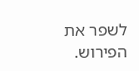לשפר את הפירוש.